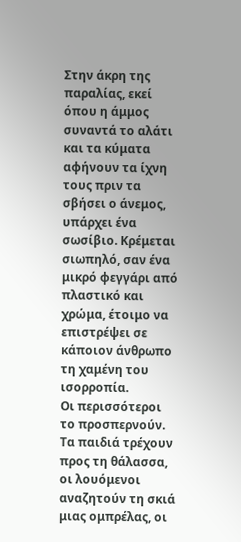Στην άκρη της παραλίας, εκεί όπου η άμμος συναντά το αλάτι και τα κύματα αφήνουν τα ίχνη τους πριν τα σβήσει ο άνεμος, υπάρχει ένα σωσίβιο. Κρέμεται σιωπηλό, σαν ένα μικρό φεγγάρι από πλαστικό και χρώμα, έτοιμο να επιστρέψει σε κάποιον άνθρωπο τη χαμένη του ισορροπία.
Οι περισσότεροι το προσπερνούν. Τα παιδιά τρέχουν προς τη θάλασσα, οι λουόμενοι αναζητούν τη σκιά μιας ομπρέλας, οι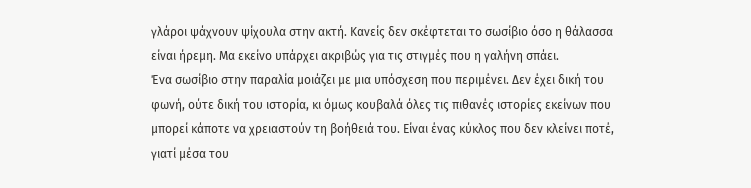γλάροι ψάχνουν ψίχουλα στην ακτή. Κανείς δεν σκέφτεται το σωσίβιο όσο η θάλασσα είναι ήρεμη. Μα εκείνο υπάρχει ακριβώς για τις στιγμές που η γαλήνη σπάει.
Ένα σωσίβιο στην παραλία μοιάζει με μια υπόσχεση που περιμένει. Δεν έχει δική του φωνή, ούτε δική του ιστορία, κι όμως κουβαλά όλες τις πιθανές ιστορίες εκείνων που μπορεί κάποτε να χρειαστούν τη βοήθειά του. Είναι ένας κύκλος που δεν κλείνει ποτέ, γιατί μέσα του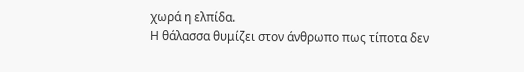χωρά η ελπίδα.
Η θάλασσα θυμίζει στον άνθρωπο πως τίποτα δεν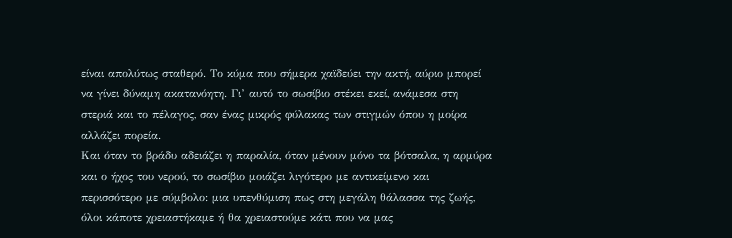είναι απολύτως σταθερό. Το κύμα που σήμερα χαϊδεύει την ακτή, αύριο μπορεί να γίνει δύναμη ακατανόητη. Γι’ αυτό το σωσίβιο στέκει εκεί, ανάμεσα στη στεριά και το πέλαγος, σαν ένας μικρός φύλακας των στιγμών όπου η μοίρα αλλάζει πορεία.
Και όταν το βράδυ αδειάζει η παραλία, όταν μένουν μόνο τα βότσαλα, η αρμύρα και ο ήχος του νερού, το σωσίβιο μοιάζει λιγότερο με αντικείμενο και περισσότερο με σύμβολο: μια υπενθύμιση πως στη μεγάλη θάλασσα της ζωής, όλοι κάποτε χρειαστήκαμε ή θα χρειαστούμε κάτι που να μας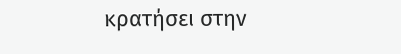κρατήσει στην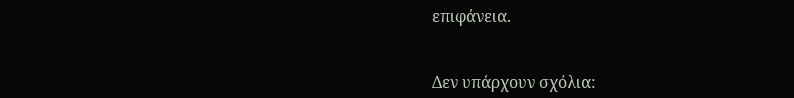επιφάνεια.


Δεν υπάρχουν σχόλια: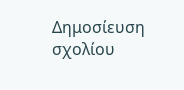Δημοσίευση σχολίου